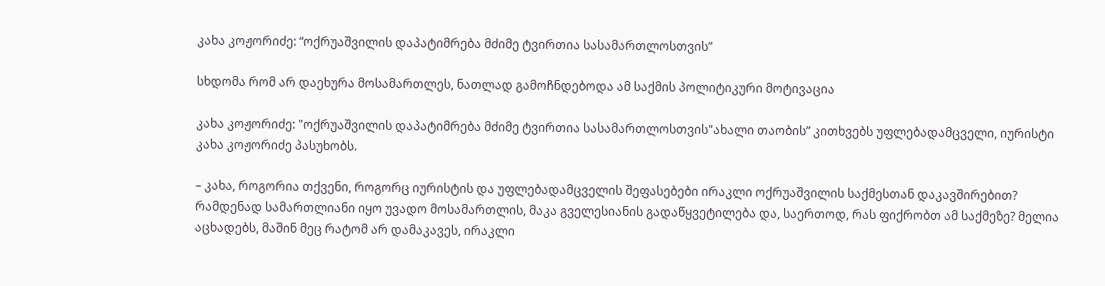კახა კოჟორიძე: “ოქრუაშვილის დაპატიმრება მძიმე ტვირთია სასამართლოსთვის”

სხდომა რომ არ დაეხურა მოსამართლეს, ნათლად გამოჩნდებოდა ამ საქმის პოლიტიკური მოტივაცია

კახა კოჟორიძე: "ოქრუაშვილის დაპატიმრება მძიმე ტვირთია სასამართლოსთვის"ახალი თაობის” კითხვებს უფლებადამცველი, იურისტი კახა კოჟორიძე პასუხობს.

– კახა, როგორია თქვენი, როგორც იურისტის და უფლებადამცველის შეფასებები ირაკლი ოქრუაშვილის საქმესთან დაკავშირებით? რამდენად სამართლიანი იყო უვადო მოსამართლის, მაკა გველესიანის გადაწყვეტილება და, საერთოდ, რას ფიქრობთ ამ საქმეზე? მელია აცხადებს, მაშინ მეც რატომ არ დამაკავეს, ირაკლი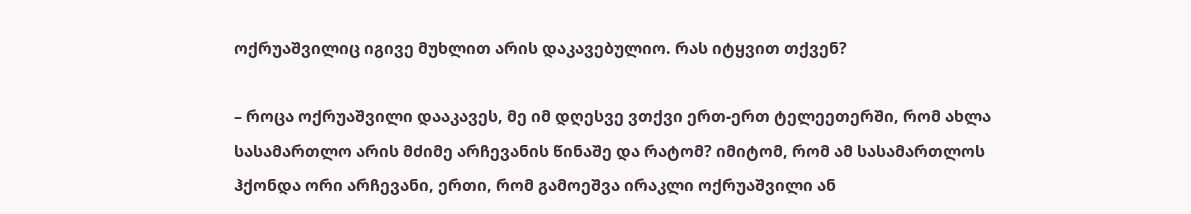ოქრუაშვილიც იგივე მუხლით არის დაკავებულიო. რას იტყვით თქვენ?

– როცა ოქრუაშვილი დააკავეს, მე იმ დღესვე ვთქვი ერთ-ერთ ტელეეთერში, რომ ახლა სასამართლო არის მძიმე არჩევანის წინაშე და რატომ? იმიტომ, რომ ამ სასამართლოს ჰქონდა ორი არჩევანი, ერთი, რომ გამოეშვა ირაკლი ოქრუაშვილი ან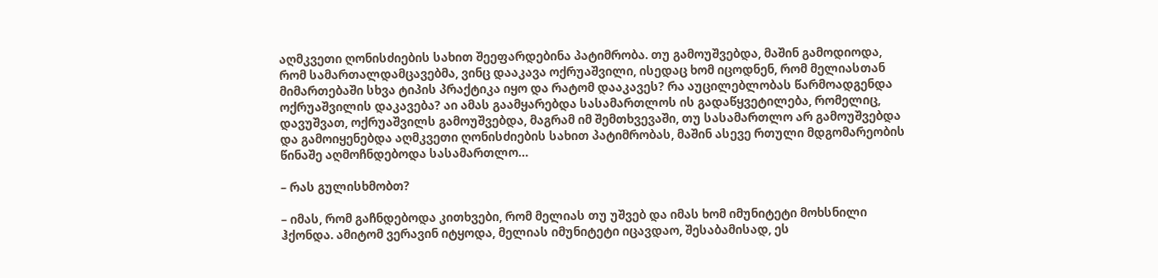აღმკვეთი ღონისძიების სახით შეეფარდებინა პატიმრობა. თუ გამოუშვებდა, მაშინ გამოდიოდა, რომ სამართალდამცავებმა, ვინც დააკავა ოქრუაშვილი, ისედაც ხომ იცოდნენ, რომ მელიასთან მიმართებაში სხვა ტიპის პრაქტიკა იყო და რატომ დააკავეს? რა აუცილებლობას წარმოადგენდა ოქრუაშვილის დაკავება? აი ამას გაამყარებდა სასამართლოს ის გადაწყვეტილება, რომელიც, დავუშვათ, ოქრუაშვილს გამოუშვებდა, მაგრამ იმ შემთხვევაში, თუ სასამართლო არ გამოუშვებდა და გამოიყენებდა აღმკვეთი ღონისძიების სახით პატიმრობას, მაშინ ასევე რთული მდგომარეობის წინაშე აღმოჩნდებოდა სასამართლო…

– რას გულისხმობთ?

– იმას, რომ გაჩნდებოდა კითხვები, რომ მელიას თუ უშვებ და იმას ხომ იმუნიტეტი მოხსნილი ჰქონდა. ამიტომ ვერავინ იტყოდა, მელიას იმუნიტეტი იცავდაო, შესაბამისად, ეს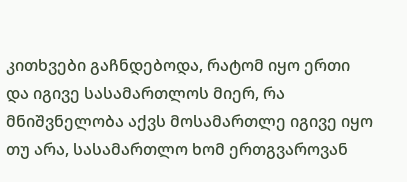კითხვები გაჩნდებოდა, რატომ იყო ერთი და იგივე სასამართლოს მიერ, რა მნიშვნელობა აქვს მოსამართლე იგივე იყო თუ არა, სასამართლო ხომ ერთგვაროვან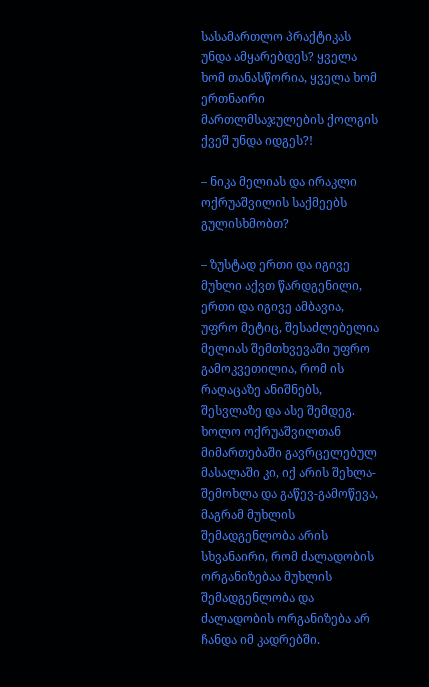სასამართლო პრაქტიკას უნდა ამყარებდეს? ყველა ხომ თანასწორია, ყველა ხომ ერთნაირი მართლმსაჯულების ქოლგის ქვეშ უნდა იდგეს?!

– ნიკა მელიას და ირაკლი ოქრუაშვილის საქმეებს გულისხმობთ?

– ზუსტად ერთი და იგივე მუხლი აქვთ წარდგენილი, ერთი და იგივე ამბავია, უფრო მეტიც, შესაძლებელია მელიას შემთხვევაში უფრო გამოკვეთილია, რომ ის რაღაცაზე ანიშნებს, შესვლაზე და ასე შემდეგ. ხოლო ოქრუაშვილთან მიმართებაში გავრცელებულ მასალაში კი, იქ არის შეხლა-შემოხლა და გაწევ-გამოწევა, მაგრამ მუხლის შემადგენლობა არის სხვანაირი, რომ ძალადობის ორგანიზებაა მუხლის შემადგენლობა და ძალადობის ორგანიზება არ ჩანდა იმ კადრებში.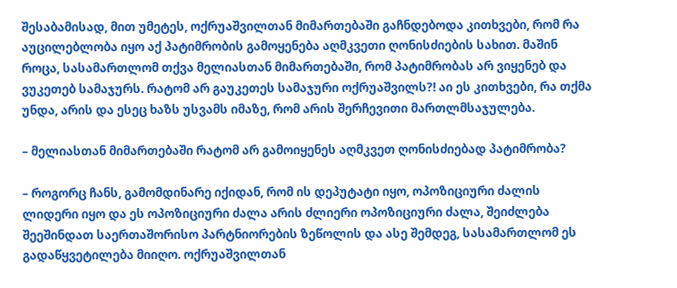შესაბამისად, მით უმეტეს, ოქრუაშვილთან მიმართებაში გაჩნდებოდა კითხვები, რომ რა აუცილებლობა იყო აქ პატიმრობის გამოყენება აღმკვეთი ღონისძიების სახით. მაშინ როცა, სასამართლომ თქვა მელიასთან მიმართებაში, რომ პატიმრობას არ ვიყენებ და ვუკეთებ სამაჯურს. რატომ არ გაუკეთეს სამაჯური ოქრუაშვილს?! აი ეს კითხვები, რა თქმა უნდა, არის და ესეც ხაზს უსვამს იმაზე, რომ არის შერჩევითი მართლმსაჯულება.

– მელიასთან მიმართებაში რატომ არ გამოიყენეს აღმკვეთ ღონისძიებად პატიმრობა?

– როგორც ჩანს, გამომდინარე იქიდან, რომ ის დეპუტატი იყო, ოპოზიციური ძალის ლიდერი იყო და ეს ოპოზიციური ძალა არის ძლიერი ოპოზიციური ძალა, შეიძლება შეეშინდათ საერთაშორისო პარტნიორების ზეწოლის და ასე შემდეგ, სასამართლომ ეს გადაწყვეტილება მიიღო. ოქრუაშვილთან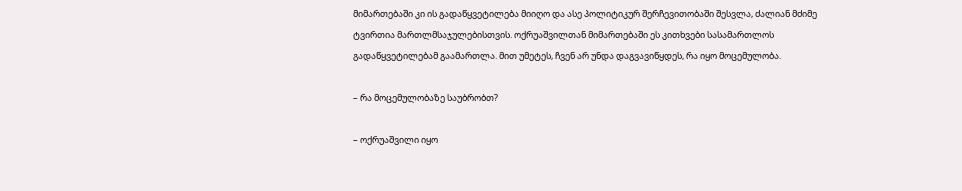მიმართებაში კი ის გადაწყვეტილება მიიღო და ასე პოლიტიკურ შერჩევითობაში შესვლა, ძალიან მძიმე ტვირთია მართლმსაჯულებისთვის. ოქრუაშვილთან მიმართებაში ეს კითხვები სასამართლოს გადაწყვეტილებამ გაამართლა. მით უმეტეს, ჩვენ არ უნდა დაგვავიწყდეს, რა იყო მოცემულობა.

– რა მოცემულობაზე საუბრობთ?

– ოქრუაშვილი იყო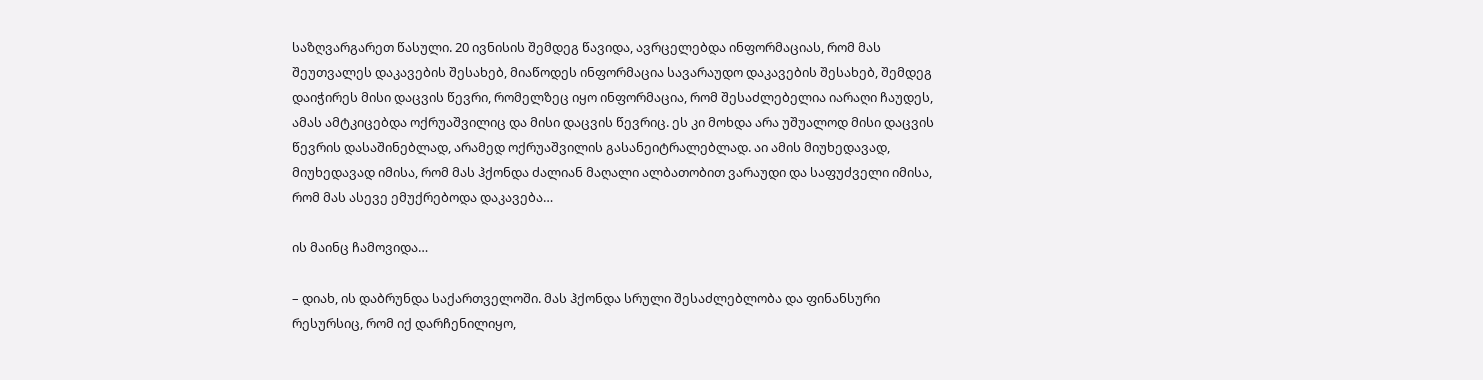საზღვარგარეთ წასული. 20 ივნისის შემდეგ წავიდა, ავრცელებდა ინფორმაციას, რომ მას შეუთვალეს დაკავების შესახებ, მიაწოდეს ინფორმაცია სავარაუდო დაკავების შესახებ, შემდეგ დაიჭირეს მისი დაცვის წევრი, რომელზეც იყო ინფორმაცია, რომ შესაძლებელია იარაღი ჩაუდეს, ამას ამტკიცებდა ოქრუაშვილიც და მისი დაცვის წევრიც. ეს კი მოხდა არა უშუალოდ მისი დაცვის წევრის დასაშინებლად, არამედ ოქრუაშვილის გასანეიტრალებლად. აი ამის მიუხედავად, მიუხედავად იმისა, რომ მას ჰქონდა ძალიან მაღალი ალბათობით ვარაუდი და საფუძველი იმისა, რომ მას ასევე ემუქრებოდა დაკავება…

ის მაინც ჩამოვიდა…

– დიახ, ის დაბრუნდა საქართველოში. მას ჰქონდა სრული შესაძლებლობა და ფინანსური რესურსიც, რომ იქ დარჩენილიყო,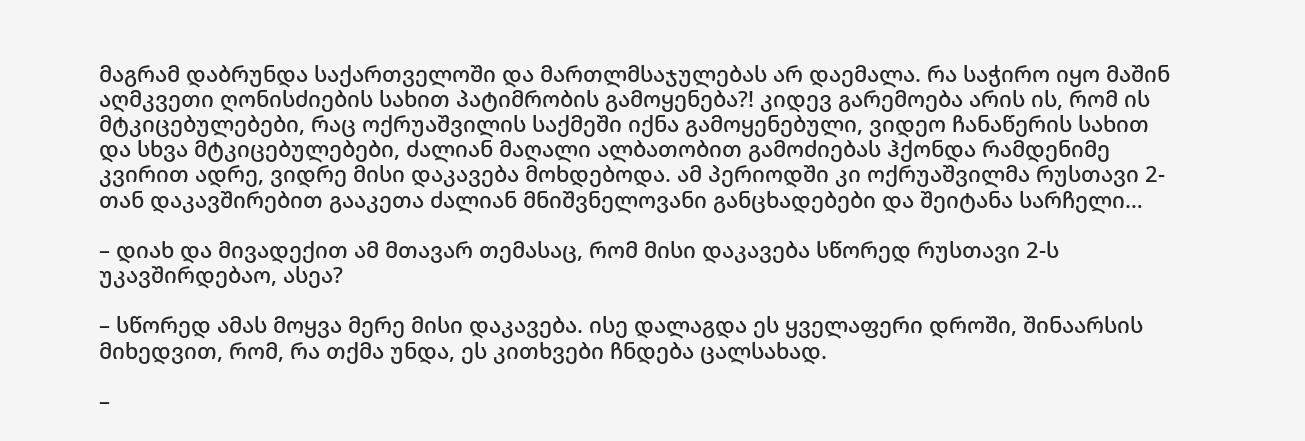მაგრამ დაბრუნდა საქართველოში და მართლმსაჯულებას არ დაემალა. რა საჭირო იყო მაშინ აღმკვეთი ღონისძიების სახით პატიმრობის გამოყენება?! კიდევ გარემოება არის ის, რომ ის მტკიცებულებები, რაც ოქრუაშვილის საქმეში იქნა გამოყენებული, ვიდეო ჩანაწერის სახით და სხვა მტკიცებულებები, ძალიან მაღალი ალბათობით გამოძიებას ჰქონდა რამდენიმე კვირით ადრე, ვიდრე მისი დაკავება მოხდებოდა. ამ პერიოდში კი ოქრუაშვილმა რუსთავი 2-თან დაკავშირებით გააკეთა ძალიან მნიშვნელოვანი განცხადებები და შეიტანა სარჩელი…

– დიახ და მივადექით ამ მთავარ თემასაც, რომ მისი დაკავება სწორედ რუსთავი 2-ს უკავშირდებაო, ასეა?

– სწორედ ამას მოყვა მერე მისი დაკავება. ისე დალაგდა ეს ყველაფერი დროში, შინაარსის მიხედვით, რომ, რა თქმა უნდა, ეს კითხვები ჩნდება ცალსახად.

–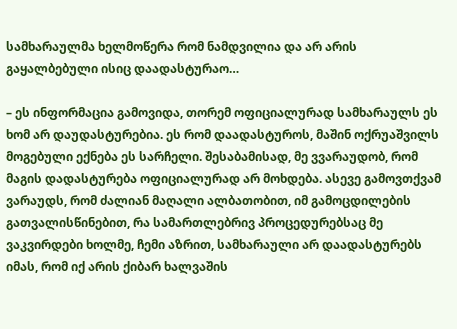სამხარაულმა ხელმოწერა რომ ნამდვილია და არ არის გაყალბებული ისიც დაადასტურაო…

– ეს ინფორმაცია გამოვიდა, თორემ ოფიციალურად სამხარაულს ეს ხომ არ დაუდასტურებია. ეს რომ დაადასტუროს, მაშინ ოქრუაშვილს მოგებული ექნება ეს სარჩელი. შესაბამისად, მე ვვარაუდობ, რომ მაგის დადასტურება ოფიციალურად არ მოხდება. ასევე გამოვთქვამ ვარაუდს, რომ ძალიან მაღალი ალბათობით, იმ გამოცდილების გათვალისწინებით, რა სამართლებრივ პროცედურებსაც მე ვაკვირდები ხოლმე, ჩემი აზრით, სამხარაული არ დაადასტურებს იმას, რომ იქ არის ქიბარ ხალვაშის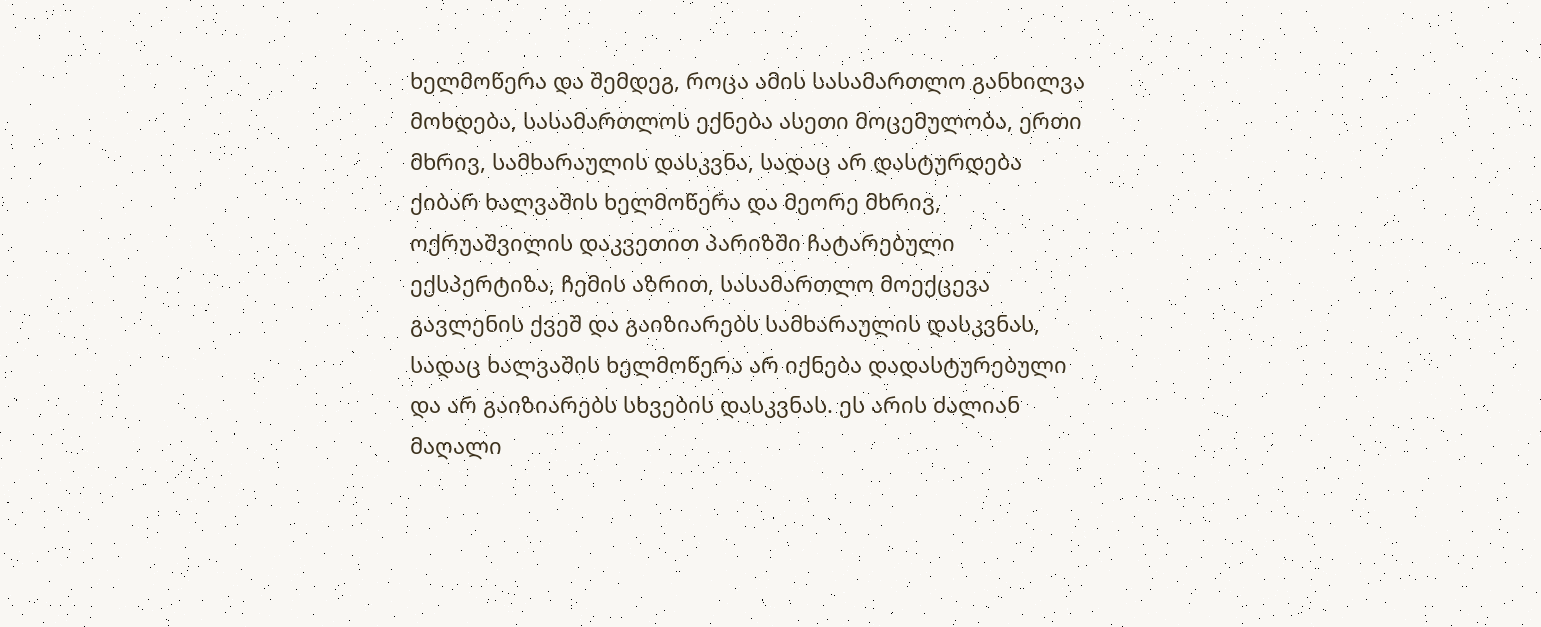ხელმოწერა და შემდეგ, როცა ამის სასამართლო განხილვა მოხდება, სასამართლოს ექნება ასეთი მოცემულობა, ერთი მხრივ, სამხარაულის დასკვნა, სადაც არ დასტურდება ქიბარ ხალვაშის ხელმოწერა და მეორე მხრივ, ოქრუაშვილის დაკვეთით პარიზში ჩატარებული ექსპერტიზა, ჩემის აზრით, სასამართლო მოექცევა გავლენის ქვეშ და გაიზიარებს სამხარაულის დასკვნას, სადაც ხალვაშის ხელმოწერა არ იქნება დადასტურებული და არ გაიზიარებს სხვების დასკვნას. ეს არის ძალიან მაღალი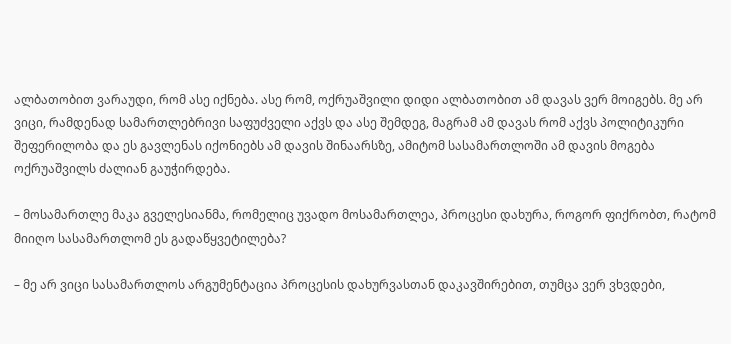ალბათობით ვარაუდი, რომ ასე იქნება. ასე რომ, ოქრუაშვილი დიდი ალბათობით ამ დავას ვერ მოიგებს. მე არ ვიცი, რამდენად სამართლებრივი საფუძველი აქვს და ასე შემდეგ, მაგრამ ამ დავას რომ აქვს პოლიტიკური შეფერილობა და ეს გავლენას იქონიებს ამ დავის შინაარსზე, ამიტომ სასამართლოში ამ დავის მოგება ოქრუაშვილს ძალიან გაუჭირდება.

– მოსამართლე მაკა გველესიანმა, რომელიც უვადო მოსამართლეა, პროცესი დახურა, როგორ ფიქრობთ, რატომ მიიღო სასამართლომ ეს გადაწყვეტილება?

– მე არ ვიცი სასამართლოს არგუმენტაცია პროცესის დახურვასთან დაკავშირებით, თუმცა ვერ ვხვდები,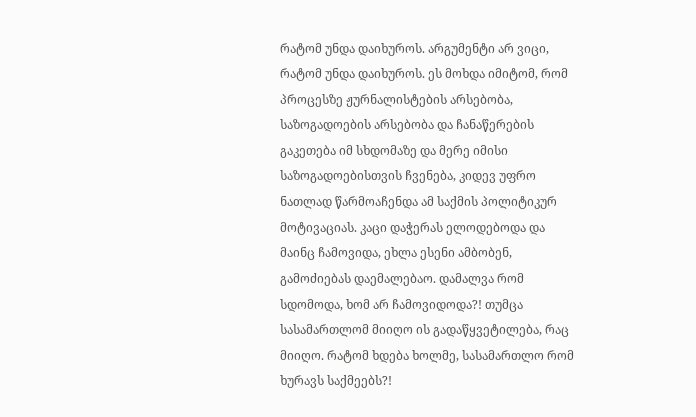რატომ უნდა დაიხუროს. არგუმენტი არ ვიცი, რატომ უნდა დაიხუროს. ეს მოხდა იმიტომ, რომ პროცესზე ჟურნალისტების არსებობა, საზოგადოების არსებობა და ჩანაწერების გაკეთება იმ სხდომაზე და მერე იმისი საზოგადოებისთვის ჩვენება, კიდევ უფრო ნათლად წარმოაჩენდა ამ საქმის პოლიტიკურ მოტივაციას. კაცი დაჭერას ელოდებოდა და მაინც ჩამოვიდა, ეხლა ესენი ამბობენ, გამოძიებას დაემალებაო. დამალვა რომ სდომოდა, ხომ არ ჩამოვიდოდა?! თუმცა სასამართლომ მიიღო ის გადაწყვეტილება, რაც მიიღო. რატომ ხდება ხოლმე, სასამართლო რომ ხურავს საქმეებს?!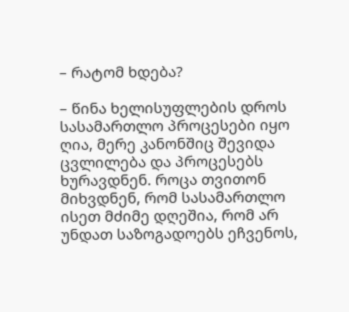– რატომ ხდება?

– წინა ხელისუფლების დროს სასამართლო პროცესები იყო ღია, მერე კანონშიც შევიდა ცვლილება და პროცესებს ხურავდნენ. როცა თვითონ მიხვდნენ, რომ სასამართლო ისეთ მძიმე დღეშია, რომ არ უნდათ საზოგადოებს ეჩვენოს,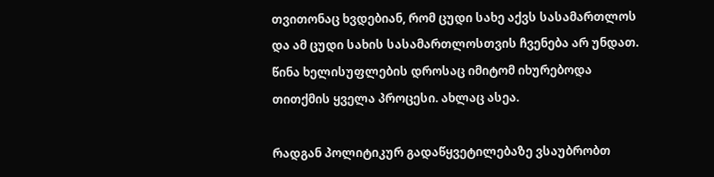თვითონაც ხვდებიან, რომ ცუდი სახე აქვს სასამართლოს და ამ ცუდი სახის სასამართლოსთვის ჩვენება არ უნდათ. წინა ხელისუფლების დროსაც იმიტომ იხურებოდა თითქმის ყველა პროცესი. ახლაც ასეა.

რადგან პოლიტიკურ გადაწყვეტილებაზე ვსაუბრობთ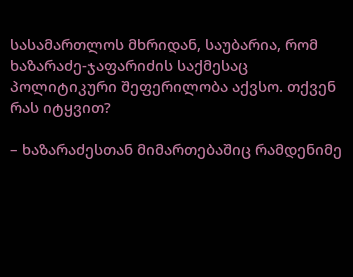სასამართლოს მხრიდან, საუბარია, რომ ხაზარაძე-ჯაფარიძის საქმესაც პოლიტიკური შეფერილობა აქვსო. თქვენ რას იტყვით?

– ხაზარაძესთან მიმართებაშიც რამდენიმე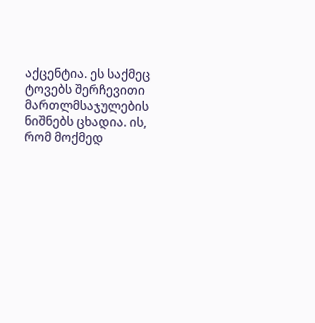აქცენტია. ეს საქმეც ტოვებს შერჩევითი მართლმსაჯულების ნიშნებს ცხადია. ის, რომ მოქმედ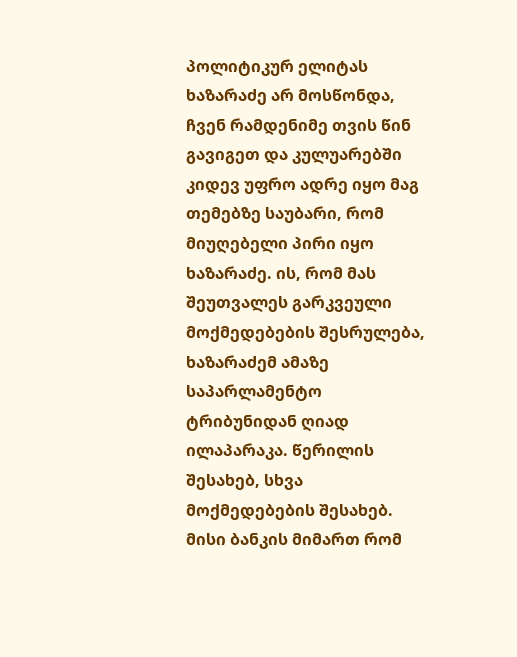პოლიტიკურ ელიტას ხაზარაძე არ მოსწონდა, ჩვენ რამდენიმე თვის წინ გავიგეთ და კულუარებში კიდევ უფრო ადრე იყო მაგ თემებზე საუბარი, რომ მიუღებელი პირი იყო ხაზარაძე. ის, რომ მას შეუთვალეს გარკვეული მოქმედებების შესრულება, ხაზარაძემ ამაზე საპარლამენტო ტრიბუნიდან ღიად ილაპარაკა. წერილის შესახებ, სხვა მოქმედებების შესახებ. მისი ბანკის მიმართ რომ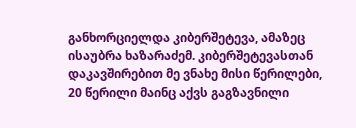განხორციელდა კიბერშეტევა, ამაზეც ისაუბრა ხაზარაძემ. კიბერშეტევასთან დაკავშირებით მე ვნახე მისი წერილები, 20 წერილი მაინც აქვს გაგზავნილი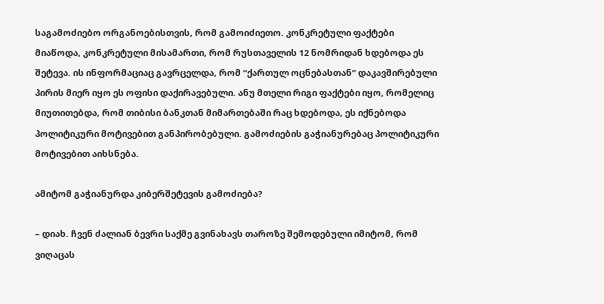საგამოძიებო ორგანოებისთვის, რომ გამოიძიეთო. კონკრეტული ფაქტები მიაწოდა, კონკრეტული მისამართი, რომ რუსთაველის 12 ნომრიდან ხდებოდა ეს შეტევა. ის ინფორმაციაც გავრცელდა, რომ “ქართულ ოცნებასთან” დაკავშირებული პირის მიერ იყო ეს ოფისი დაქირავებული. ანუ მთელი რიგი ფაქტები იყო, რომელიც მიუთითებდა, რომ თიბისი ბანკთან მიმართებაში რაც ხდებოდა, ეს იქნებოდა პოლიტიკური მოტივებით განპირობებული. გამოძიების გაჭიანურებაც პოლიტიკური მოტივებით აიხსნება.

ამიტომ გაჭიანურდა კიბერშეტევის გამოძიება?

– დიახ. ჩვენ ძალიან ბევრი საქმე გვინახავს თაროზე შემოდებული იმიტომ, რომ ვიღაცას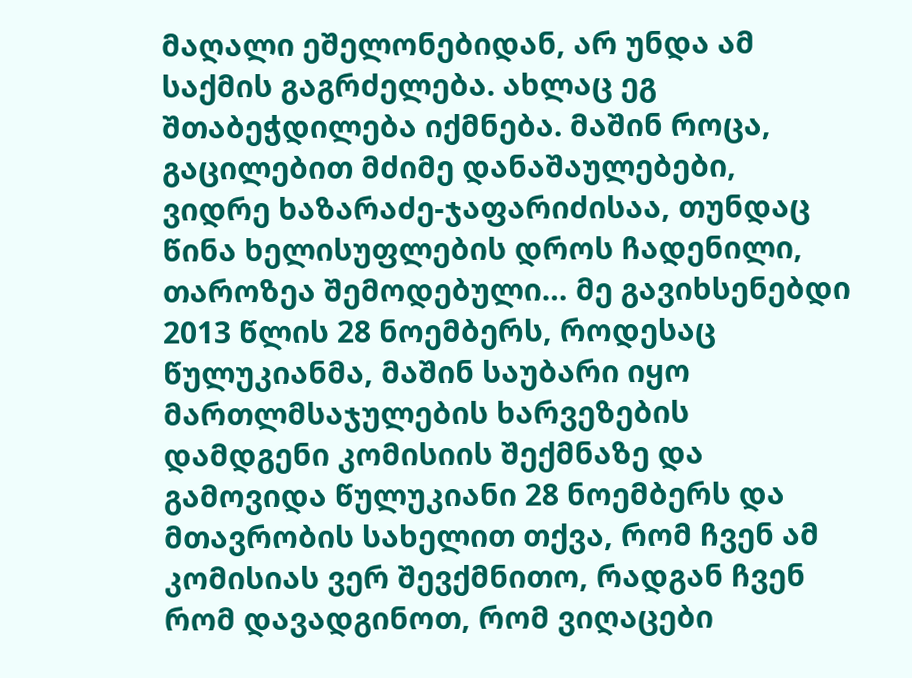მაღალი ეშელონებიდან, არ უნდა ამ საქმის გაგრძელება. ახლაც ეგ შთაბეჭდილება იქმნება. მაშინ როცა, გაცილებით მძიმე დანაშაულებები, ვიდრე ხაზარაძე-ჯაფარიძისაა, თუნდაც წინა ხელისუფლების დროს ჩადენილი, თაროზეა შემოდებული… მე გავიხსენებდი 2013 წლის 28 ნოემბერს, როდესაც წულუკიანმა, მაშინ საუბარი იყო მართლმსაჯულების ხარვეზების დამდგენი კომისიის შექმნაზე და გამოვიდა წულუკიანი 28 ნოემბერს და მთავრობის სახელით თქვა, რომ ჩვენ ამ კომისიას ვერ შევქმნითო, რადგან ჩვენ რომ დავადგინოთ, რომ ვიღაცები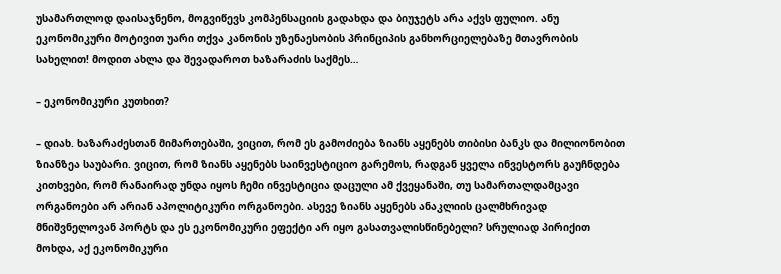უსამართლოდ დაისაჯნენო, მოგვიწევს კომპენსაციის გადახდა და ბიუჯეტს არა აქვს ფულიო. ანუ ეკონომიკური მოტივით უარი თქვა კანონის უზენაესობის პრინციპის განხორციელებაზე მთავრობის სახელით! მოდით ახლა და შევადაროთ ხაზარაძის საქმეს…

– ეკონომიკური კუთხით?

– დიახ. ხაზარაძესთან მიმართებაში, ვიცით, რომ ეს გამოძიება ზიანს აყენებს თიბისი ბანკს და მილიონობით ზიანზეა საუბარი. ვიცით, რომ ზიანს აყენებს საინვესტიციო გარემოს, რადგან ყველა ინვესტორს გაუჩნდება კითხვები, რომ რანაირად უნდა იყოს ჩემი ინვესტიცია დაცული ამ ქვეყანაში, თუ სამართალდამცავი ორგანოები არ არიან აპოლიტიკური ორგანოები. ასევე ზიანს აყენებს ანაკლიის ცალმხრივად მნიშვნელოვან პორტს და ეს ეკონომიკური ეფექტი არ იყო გასათვალისწინებელი? სრულიად პირიქით მოხდა, აქ ეკონომიკური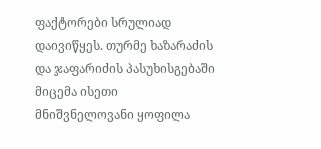ფაქტორები სრულიად დაივიწყეს. თურმე ხაზარაძის და ჯაფარიძის პასუხისგებაში მიცემა ისეთი მნიშვნელოვანი ყოფილა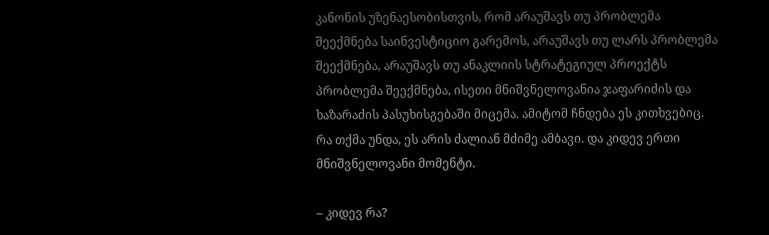კანონის უზენაესობისთვის, რომ არაუშავს თუ პრობლემა შეექმნება საინვესტიციო გარემოს, არაუშავს თუ ლარს პრობლემა შეექმნება, არაუშავს თუ ანაკლიის სტრატეგიულ პროექტს პრობლემა შეექმნება, ისეთი მნიშვნელოვანია ჯაფარიძის და ხაზარაძის პასუხისგებაში მიცემა. ამიტომ ჩნდება ეს კითხვებიც. რა თქმა უნდა, ეს არის ძალიან მძიმე ამბავი. და კიდევ ერთი მნიშვნელოვანი მომენტი.

– კიდევ რა?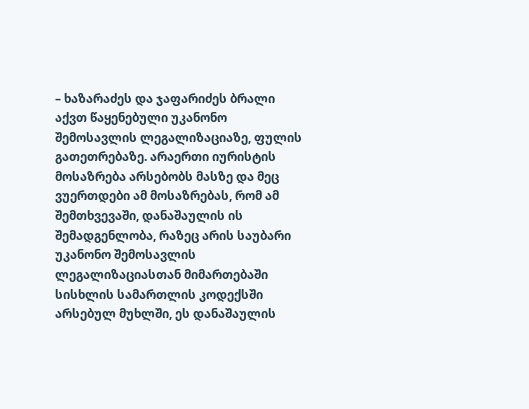– ხაზარაძეს და ჯაფარიძეს ბრალი აქვთ წაყენებული უკანონო შემოსავლის ლეგალიზაციაზე, ფულის გათეთრებაზე. არაერთი იურისტის მოსაზრება არსებობს მასზე და მეც ვუერთდები ამ მოსაზრებას, რომ ამ შემთხვევაში, დანაშაულის ის შემადგენლობა, რაზეც არის საუბარი უკანონო შემოსავლის ლეგალიზაციასთან მიმართებაში სისხლის სამართლის კოდექსში არსებულ მუხლში, ეს დანაშაულის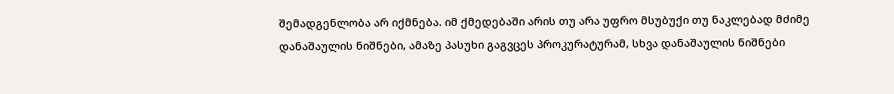შემადგენლობა არ იქმნება. იმ ქმედებაში არის თუ არა უფრო მსუბუქი თუ ნაკლებად მძიმე დანაშაულის ნიშნები, ამაზე პასუხი გაგვცეს პროკურატურამ, სხვა დანაშაულის ნიშნები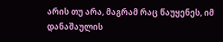არის თუ არა, მაგრამ რაც წაუყენეს, იმ დანაშაულის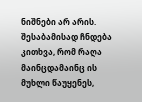ნიშნები არ არის. შესაბამისად ჩნდება კითხვა, რომ რაღა მაინცდამაინც ის მუხლი წაუყენეს,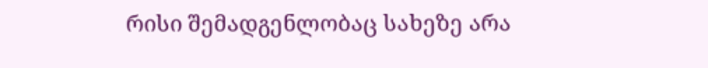რისი შემადგენლობაც სახეზე არა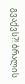გვაქვს?! ბრალის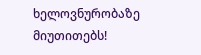ხელოვნურობაზე მიუთითებს!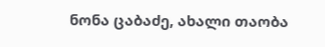ნონა ცაბაძე, ახალი თაობა